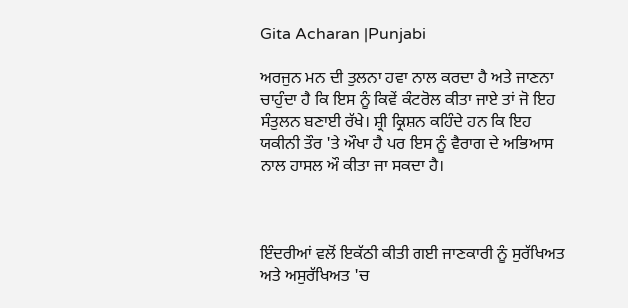Gita Acharan |Punjabi

ਅਰਜੁਨ ਮਨ ਦੀ ਤੁਲਨਾ ਹਵਾ ਨਾਲ ਕਰਦਾ ਹੈ ਅਤੇ ਜਾਣਨਾ ਚਾਹੁੰਦਾ ਹੈ ਕਿ ਇਸ ਨੂੰ ਕਿਵੇਂ ਕੰਟਰੋਲ ਕੀਤਾ ਜਾਏ ਤਾਂ ਜੋ ਇਹ ਸੰਤੁਲਨ ਬਣਾਈ ਰੱਖੇ। ਸ਼੍ਰੀ ਕ੍ਰਿਸ਼ਨ ਕਹਿੰਦੇ ਹਨ ਕਿ ਇਹ ਯਕੀਨੀ ਤੌਰ 'ਤੇ ਔਖਾ ਹੈ ਪਰ ਇਸ ਨੂੰ ਵੈਰਾਗ ਦੇ ਅਭਿਆਸ ਨਾਲ ਹਾਸਲ ਔ ਕੀਤਾ ਜਾ ਸਕਦਾ ਹੈ।



ਇੰਦਰੀਆਂ ਵਲੋਂ ਇਕੱਠੀ ਕੀਤੀ ਗਈ ਜਾਣਕਾਰੀ ਨੂੰ ਸੁਰੱਖਿਅਤ ਅਤੇ ਅਸੁਰੱਖਿਅਤ 'ਚ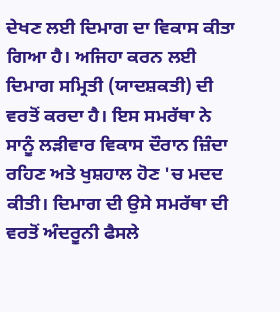ਦੇਖਣ ਲਈ ਦਿਮਾਗ ਦਾ ਵਿਕਾਸ ਕੀਤਾ ਗਿਆ ਹੈ। ਅਜਿਹਾ ਕਰਨ ਲਈ ਦਿਮਾਗ ਸਮ੍ਰਿਤੀ (ਯਾਦਸ਼ਕਤੀ) ਦੀ ਵਰਤੋਂ ਕਰਦਾ ਹੈ। ਇਸ ਸਮਰੱਥਾ ਨੇ ਸਾਨੂੰ ਲੜੀਵਾਰ ਵਿਕਾਸ ਦੌਰਾਨ ਜ਼ਿੰਦਾ ਰਹਿਣ ਅਤੇ ਖੁਸ਼ਹਾਲ ਹੋਣ 'ਚ ਮਦਦ ਕੀਤੀ। ਦਿਮਾਗ ਦੀ ਉਸੇ ਸਮਰੱਥਾ ਦੀ ਵਰਤੋਂ ਅੰਦਰੂਨੀ ਫੈਸਲੇ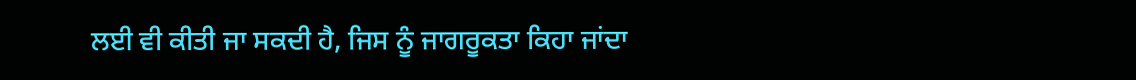ਲਈ ਵੀ ਕੀਤੀ ਜਾ ਸਕਦੀ ਹੈ, ਜਿਸ ਨੂੰ ਜਾਗਰੂਕਤਾ ਕਿਹਾ ਜਾਂਦਾ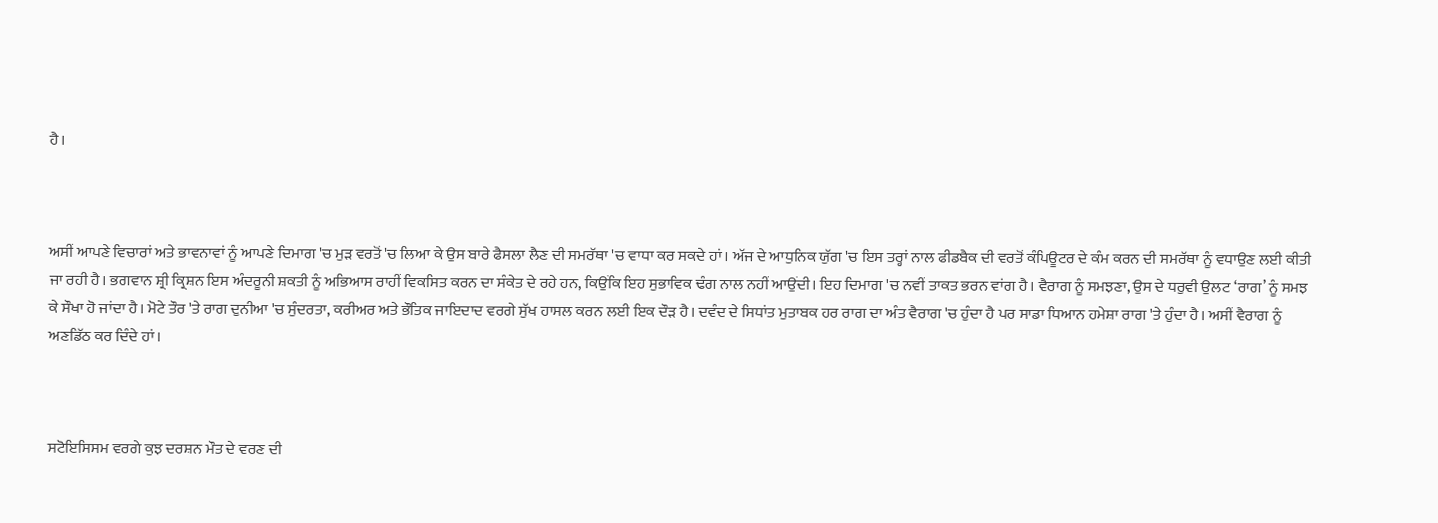ਹੈ।



ਅਸੀਂ ਆਪਣੇ ਵਿਚਾਰਾਂ ਅਤੇ ਭਾਵਨਾਵਾਂ ਨੂੰ ਆਪਣੇ ਦਿਮਾਗ 'ਚ ਮੁੜ ਵਰਤੋਂ 'ਚ ਲਿਆ ਕੇ ਉਸ ਬਾਰੇ ਫੈਸਲਾ ਲੈਣ ਦੀ ਸਮਰੱਥਾ 'ਚ ਵਾਧਾ ਕਰ ਸਕਦੇ ਹਾਂ। ਅੱਜ ਦੇ ਆਧੁਨਿਕ ਯੁੱਗ 'ਚ ਇਸ ਤਰ੍ਹਾਂ ਨਾਲ ਫੀਡਬੈਕ ਦੀ ਵਰਤੋਂ ਕੰਪਿਊਟਰ ਦੇ ਕੰਮ ਕਰਨ ਦੀ ਸਮਰੱਥਾ ਨੂੰ ਵਧਾਉਣ ਲਈ ਕੀਤੀ ਜਾ ਰਹੀ ਹੈ। ਭਗਵਾਨ ਸ਼੍ਰੀ ਕ੍ਰਿਸ਼ਨ ਇਸ ਅੰਦਰੂਨੀ ਸ਼ਕਤੀ ਨੂੰ ਅਭਿਆਸ ਰਾਹੀਂ ਵਿਕਸਿਤ ਕਰਨ ਦਾ ਸੰਕੇਤ ਦੇ ਰਹੇ ਹਨ, ਕਿਉਂਕਿ ਇਹ ਸੁਭਾਵਿਕ ਢੰਗ ਨਾਲ ਨਹੀਂ ਆਉਂਦੀ। ਇਹ ਦਿਮਾਗ 'ਚ ਨਵੀਂ ਤਾਕਤ ਭਰਨ ਵਾਂਗ ਹੈ। ਵੈਰਾਗ ਨੂੰ ਸਮਝਣਾ, ਉਸ ਦੇ ਧਰੁਵੀ ਉਲਟ ‘ਰਾਗ’ ਨੂੰ ਸਮਝ ਕੇ ਸੌਖਾ ਹੋ ਜਾਂਦਾ ਹੈ। ਮੋਟੇ ਤੌਰ 'ਤੇ ਰਾਗ ਦੁਨੀਆ 'ਚ ਸੁੰਦਰਤਾ, ਕਰੀਅਰ ਅਤੇ ਭੌਤਿਕ ਜਾਇਦਾਦ ਵਰਗੇ ਸੁੱਖ ਹਾਸਲ ਕਰਨ ਲਈ ਇਕ ਦੌੜ ਹੈ। ਦਵੰਦ ਦੇ ਸਿਧਾਂਤ ਮੁਤਾਬਕ ਹਰ ਰਾਗ ਦਾ ਅੰਤ ਵੈਰਾਗ 'ਚ ਹੁੰਦਾ ਹੈ ਪਰ ਸਾਡਾ ਧਿਆਨ ਹਮੇਸ਼ਾ ਰਾਗ 'ਤੇ ਹੁੰਦਾ ਹੈ। ਅਸੀਂ ਵੈਰਾਗ ਨੂੰ ਅਣਡਿੱਠ ਕਰ ਦਿੰਦੇ ਹਾਂ।



ਸਟੋਇਸਿਸਮ ਵਰਗੇ ਕੁਝ ਦਰਸ਼ਨ ਮੌਤ ਦੇ ਵਰਣ ਦੀ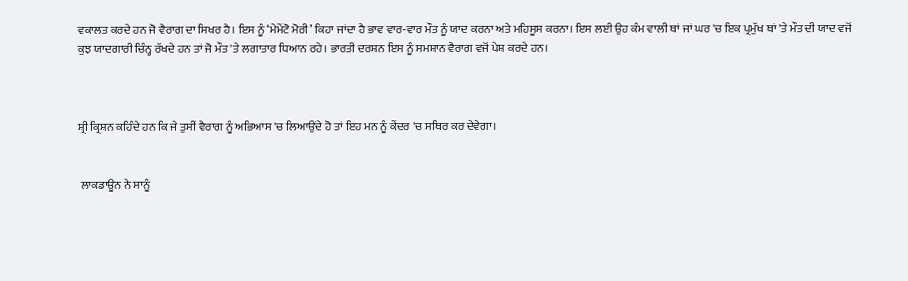ਵਕਾਲਤ ਕਰਦੇ ਹਨ ਜੋ ਵੈਰਾਗ ਦਾ ਸਿਖਰ ਹੈ। ਇਸ ਨੂੰ ‘ਮੇਮੇਂਟੋ ਮੋਰੀ’ ਕਿਹਾ ਜਾਂਦਾ ਹੈ ਭਾਵ ਵਾਰ-ਵਾਰ ਮੌਤ ਨੂੰ ਯਾਦ ਕਰਨਾ ਅਤੇ ਮਹਿਸੂਸ ਕਰਨਾ। ਇਸ ਲਈ ਉਹ ਕੰਮ ਵਾਲੀ ਥਾਂ ਜਾਂ ਘਰ 'ਚ ਇਕ ਪ੍ਰਮੁੱਖ ਥਾਂ 'ਤੇ ਮੌਤ ਦੀ ਯਾਦ ਵਜੋਂ ਕੁਝ ਯਾਦਗਾਰੀ ਚਿੰਨ੍ਹ ਰੱਖਦੇ ਹਨ ਤਾਂ ਜੋ ਮੌਤ 'ਤੇ ਲਗਾਤਾਰ ਧਿਆਨ ਰਹੇ। ਭਾਰਤੀ ਦਰਸ਼ਨ ਇਸ ਨੂੰ ਸਮਸ਼ਾਨ ਵੈਰਾਗ ਵਜੋਂ ਪੇਸ਼ ਕਰਦੇ ਹਨ।



ਸ਼੍ਰੀ ਕ੍ਰਿਸ਼ਨ ਕਹਿੰਦੇ ਹਨ ਕਿ ਜੇ ਤੁਸੀਂ ਵੈਰਾਗ ਨੂੰ ਅਭਿਆਸ 'ਚ ਲਿਆਉਂਦੇ ਹੋ ਤਾਂ ਇਹ ਮਨ ਨੂੰ ਕੇਂਦਰ 'ਚ ਸਥਿਰ ਕਰ ਦੇਵੇਗਾ।


 ਲਾਕਡਾਊਨ ਨੇ ਸਾਨੂੰ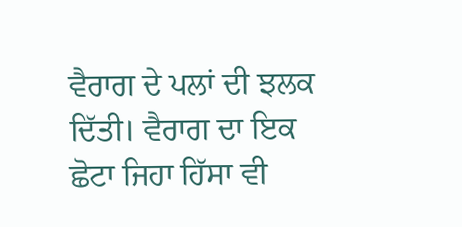ਵੈਰਾਗ ਦੇ ਪਲਾਂ ਦੀ ਝਲਕ ਦਿੱਤੀ। ਵੈਰਾਗ ਦਾ ਇਕ ਛੋਟਾ ਜਿਹਾ ਹਿੱਸਾ ਵੀ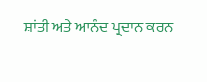ਸ਼ਾਂਤੀ ਅਤੇ ਆਨੰਦ ਪ੍ਰਦਾਨ ਕਰਨ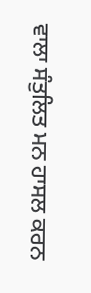ਵਾਲਾ ਸੰਤੁਲਿਤ ਮਨ ਹਾਸਲ ਕਰਨ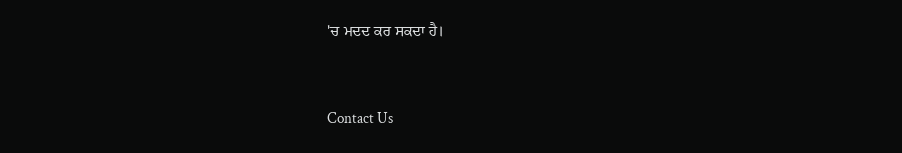'ਚ ਮਦਦ ਕਰ ਸਕਦਾ ਹੈ।


Contact Us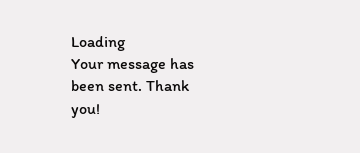Loading
Your message has been sent. Thank you!